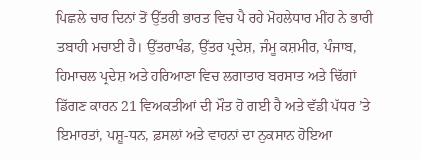ਪਿਛਲੇ ਚਾਰ ਦਿਨਾਂ ਤੋਂ ਉੱਤਰੀ ਭਾਰਤ ਵਿਚ ਪੈ ਰਹੇ ਮੋਹਲੇਧਾਰ ਮੀਂਹ ਨੇ ਭਾਰੀ ਤਬਾਹੀ ਮਚਾਈ ਹੈ। ਉੱਤਰਾਖੰਡ, ਉੱਤਰ ਪ੍ਰਦੇਸ਼, ਜੰਮੂ ਕਸ਼ਮੀਰ, ਪੰਜਾਬ, ਹਿਮਾਚਲ ਪ੍ਰਦੇਸ਼ ਅਤੇ ਹਰਿਆਣਾ ਵਿਚ ਲਗਾਤਾਰ ਬਰਸਾਤ ਅਤੇ ਢਿੱਗਾਂ ਡਿੱਗਣ ਕਾਰਨ 21 ਵਿਅਕਤੀਆਂ ਦੀ ਮੌਤ ਹੋ ਗਈ ਹੈ ਅਤੇ ਵੱਡੀ ਪੱਧਰ ’ਤੇ ਇਮਾਰਤਾਂ, ਪਸ਼ੂ-ਧਨ, ਫ਼ਸਲਾਂ ਅਤੇ ਵਾਹਨਾਂ ਦਾ ਨੁਕਸਾਨ ਹੋਇਆ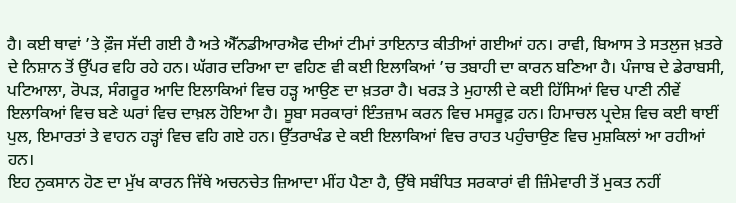ਹੈ। ਕਈ ਥਾਵਾਂ ’ਤੇ ਫ਼ੌਜ ਸੱਦੀ ਗਈ ਹੈ ਅਤੇ ਐੱਨਡੀਆਰਐਫ ਦੀਆਂ ਟੀਮਾਂ ਤਾਇਨਾਤ ਕੀਤੀਆਂ ਗਈਆਂ ਹਨ। ਰਾਵੀ, ਬਿਆਸ ਤੇ ਸਤਲੁਜ ਖ਼ਤਰੇ ਦੇ ਨਿਸ਼ਾਨ ਤੋਂ ਉੱਪਰ ਵਹਿ ਰਹੇ ਹਨ। ਘੱਗਰ ਦਰਿਆ ਦਾ ਵਹਿਣ ਵੀ ਕਈ ਇਲਾਕਿਆਂ ’ਚ ਤਬਾਹੀ ਦਾ ਕਾਰਨ ਬਣਿਆ ਹੈ। ਪੰਜਾਬ ਦੇ ਡੇਰਾਬਸੀ, ਪਟਿਆਲਾ, ਰੋਪੜ, ਸੰਗਰੂਰ ਆਦਿ ਇਲਾਕਿਆਂ ਵਿਚ ਹੜ੍ਹ ਆਉਣ ਦਾ ਖ਼ਤਰਾ ਹੈ। ਖਰੜ ਤੇ ਮੁਹਾਲੀ ਦੇ ਕਈ ਹਿੱਸਿਆਂ ਵਿਚ ਪਾਣੀ ਨੀਵੇਂ ਇਲਾਕਿਆਂ ਵਿਚ ਬਣੇ ਘਰਾਂ ਵਿਚ ਦਾਖ਼ਲ ਹੋਇਆ ਹੈ। ਸੂਬਾ ਸਰਕਾਰਾਂ ਇੰਤਜ਼ਾਮ ਕਰਨ ਵਿਚ ਮਸਰੂਫ਼ ਹਨ। ਹਿਮਾਚਲ ਪ੍ਰਦੇਸ਼ ਵਿਚ ਕਈ ਥਾਈਂ ਪੁਲ, ਇਮਾਰਤਾਂ ਤੇ ਵਾਹਨ ਹੜ੍ਹਾਂ ਵਿਚ ਵਹਿ ਗਏ ਹਨ। ਉੱਤਰਾਖੰਡ ਦੇ ਕਈ ਇਲਾਕਿਆਂ ਵਿਚ ਰਾਹਤ ਪਹੁੰਚਾਉਣ ਵਿਚ ਮੁਸ਼ਕਿਲਾਂ ਆ ਰਹੀਆਂ ਹਨ।
ਇਹ ਨੁਕਸਾਨ ਹੋਣ ਦਾ ਮੁੱਖ ਕਾਰਨ ਜਿੱਥੇ ਅਚਨਚੇਤ ਜ਼ਿਆਦਾ ਮੀਂਹ ਪੈਣਾ ਹੈ, ਉੱਥੇ ਸਬੰਧਿਤ ਸਰਕਾਰਾਂ ਵੀ ਜ਼ਿੰਮੇਵਾਰੀ ਤੋਂ ਮੁਕਤ ਨਹੀਂ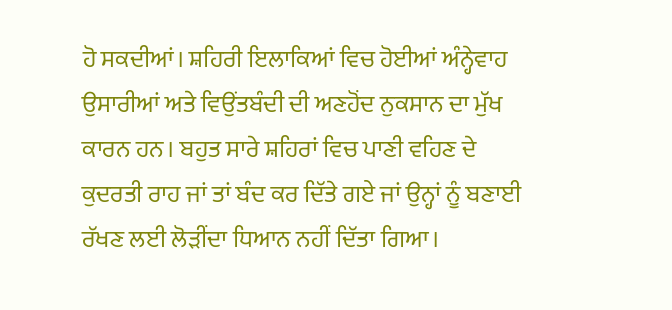ਹੋ ਸਕਦੀਆਂ। ਸ਼ਹਿਰੀ ਇਲਾਕਿਆਂ ਵਿਚ ਹੋਈਆਂ ਅੰਨ੍ਹੇਵਾਹ ਉਸਾਰੀਆਂ ਅਤੇ ਵਿਉਂਤਬੰਦੀ ਦੀ ਅਣਹੋਂਦ ਨੁਕਸਾਨ ਦਾ ਮੁੱਖ ਕਾਰਨ ਹਨ। ਬਹੁਤ ਸਾਰੇ ਸ਼ਹਿਰਾਂ ਵਿਚ ਪਾਣੀ ਵਹਿਣ ਦੇ ਕੁਦਰਤੀ ਰਾਹ ਜਾਂ ਤਾਂ ਬੰਦ ਕਰ ਦਿੱਤੇ ਗਏ ਜਾਂ ਉਨ੍ਹਾਂ ਨੂੰ ਬਣਾਈ ਰੱਖਣ ਲਈ ਲੋੜੀਂਦਾ ਧਿਆਨ ਨਹੀਂ ਦਿੱਤਾ ਗਿਆ।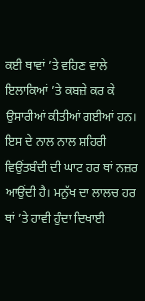ਕਈ ਥਾਵਾਂ ’ਤੇ ਵਹਿਣ ਵਾਲੇ ਇਲਾਕਿਆਂ ’ਤੇ ਕਬਜ਼ੇ ਕਰ ਕੇ ਉਸਾਰੀਆਂ ਕੀਤੀਆਂ ਗਈਆਂ ਹਨ। ਇਸ ਦੇ ਨਾਲ ਨਾਲ ਸ਼ਹਿਰੀ ਵਿਉਂਤਬੰਦੀ ਦੀ ਘਾਟ ਹਰ ਥਾਂ ਨਜ਼ਰ ਆਉਂਦੀ ਹੈ। ਮਨੁੱਖ ਦਾ ਲਾਲਚ ਹਰ ਥਾਂ ’ਤੇ ਹਾਵੀ ਹੁੰਦਾ ਦਿਖਾਈ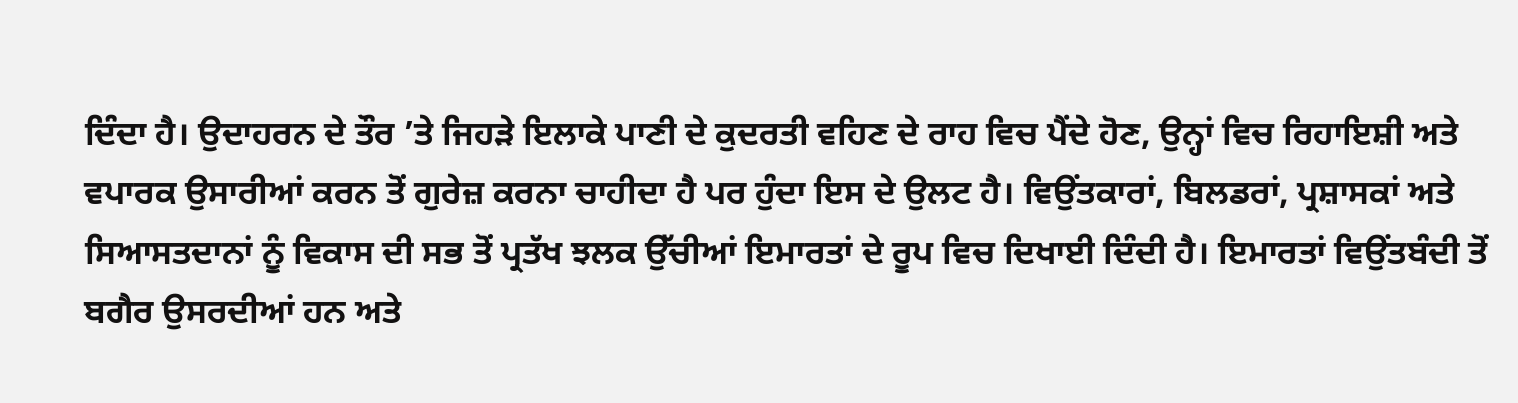ਦਿੰਦਾ ਹੈ। ਉਦਾਹਰਨ ਦੇ ਤੌਰ ’ਤੇ ਜਿਹੜੇ ਇਲਾਕੇ ਪਾਣੀ ਦੇ ਕੁਦਰਤੀ ਵਹਿਣ ਦੇ ਰਾਹ ਵਿਚ ਪੈਂਦੇ ਹੋਣ, ਉਨ੍ਹਾਂ ਵਿਚ ਰਿਹਾਇਸ਼ੀ ਅਤੇ ਵਪਾਰਕ ਉਸਾਰੀਆਂ ਕਰਨ ਤੋਂ ਗੁਰੇਜ਼ ਕਰਨਾ ਚਾਹੀਦਾ ਹੈ ਪਰ ਹੁੰਦਾ ਇਸ ਦੇ ਉਲਟ ਹੈ। ਵਿਉਂਤਕਾਰਾਂ, ਬਿਲਡਰਾਂ, ਪ੍ਰਸ਼ਾਸਕਾਂ ਅਤੇ ਸਿਆਸਤਦਾਨਾਂ ਨੂੰ ਵਿਕਾਸ ਦੀ ਸਭ ਤੋਂ ਪ੍ਰਤੱਖ ਝਲਕ ਉੱਚੀਆਂ ਇਮਾਰਤਾਂ ਦੇ ਰੂਪ ਵਿਚ ਦਿਖਾਈ ਦਿੰਦੀ ਹੈ। ਇਮਾਰਤਾਂ ਵਿਉਂਤਬੰਦੀ ਤੋਂ ਬਗੈਰ ਉਸਰਦੀਆਂ ਹਨ ਅਤੇ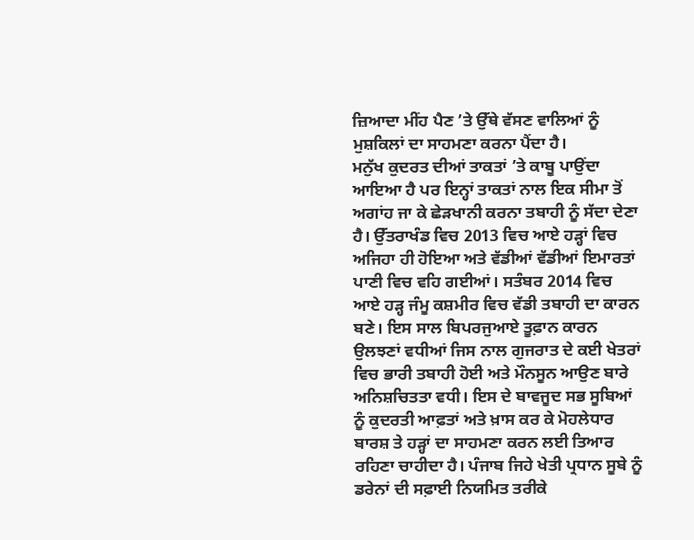ਜ਼ਿਆਦਾ ਮੀਂਹ ਪੈਣ ’ਤੇ ਉੱਥੇ ਵੱਸਣ ਵਾਲਿਆਂ ਨੂੰ ਮੁਸ਼ਕਿਲਾਂ ਦਾ ਸਾਹਮਣਾ ਕਰਨਾ ਪੈਂਦਾ ਹੈ।
ਮਨੁੱਖ ਕੁਦਰਤ ਦੀਆਂ ਤਾਕਤਾਂ ’ਤੇ ਕਾਬੂ ਪਾਉਂਦਾ ਆਇਆ ਹੈ ਪਰ ਇਨ੍ਹਾਂ ਤਾਕਤਾਂ ਨਾਲ ਇਕ ਸੀਮਾ ਤੋਂ ਅਗਾਂਹ ਜਾ ਕੇ ਛੇੜਖਾਨੀ ਕਰਨਾ ਤਬਾਹੀ ਨੂੰ ਸੱਦਾ ਦੇਣਾ ਹੈ। ਉੱਤਰਾਖੰਡ ਵਿਚ 2013 ਵਿਚ ਆਏ ਹੜ੍ਹਾਂ ਵਿਚ ਅਜਿਹਾ ਹੀ ਹੋਇਆ ਅਤੇ ਵੱਡੀਆਂ ਵੱਡੀਆਂ ਇਮਾਰਤਾਂ ਪਾਣੀ ਵਿਚ ਵਹਿ ਗਈਆਂ। ਸਤੰਬਰ 2014 ਵਿਚ ਆਏ ਹੜ੍ਹ ਜੰਮੂ ਕਸ਼ਮੀਰ ਵਿਚ ਵੱਡੀ ਤਬਾਹੀ ਦਾ ਕਾਰਨ ਬਣੇ। ਇਸ ਸਾਲ ਬਿਪਰਜੁਆਏ ਤੂਫ਼ਾਨ ਕਾਰਨ ਉਲਝਣਾਂ ਵਧੀਆਂ ਜਿਸ ਨਾਲ ਗੁਜਰਾਤ ਦੇ ਕਈ ਖੇਤਰਾਂ ਵਿਚ ਭਾਰੀ ਤਬਾਹੀ ਹੋਈ ਅਤੇ ਮੌਨਸੂਨ ਆਉਣ ਬਾਰੇ ਅਨਿਸ਼ਚਿਤਤਾ ਵਧੀ। ਇਸ ਦੇ ਬਾਵਜੂਦ ਸਭ ਸੂਬਿਆਂ ਨੂੰ ਕੁਦਰਤੀ ਆਫ਼ਤਾਂ ਅਤੇ ਖ਼ਾਸ ਕਰ ਕੇ ਮੋਹਲੇਧਾਰ ਬਾਰਸ਼ ਤੇ ਹੜ੍ਹਾਂ ਦਾ ਸਾਹਮਣਾ ਕਰਨ ਲਈ ਤਿਆਰ ਰਹਿਣਾ ਚਾਹੀਦਾ ਹੈ। ਪੰਜਾਬ ਜਿਹੇ ਖੇਤੀ ਪ੍ਰਧਾਨ ਸੂਬੇ ਨੂੰ ਡਰੇਨਾਂ ਦੀ ਸਫ਼ਾਈ ਨਿਯਮਿਤ ਤਰੀਕੇ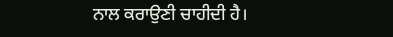ਨਾਲ ਕਰਾਉਣੀ ਚਾਹੀਦੀ ਹੈ।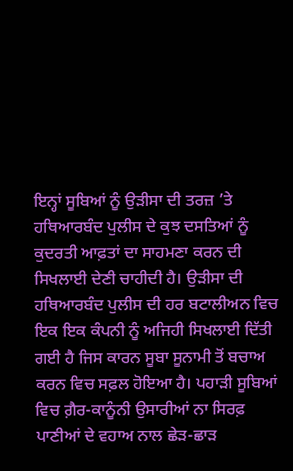ਇਨ੍ਹਾਂ ਸੂਬਿਆਂ ਨੂੰ ਉੜੀਸਾ ਦੀ ਤਰਜ਼ ’ਤੇ ਹਥਿਆਰਬੰਦ ਪੁਲੀਸ ਦੇ ਕੁਝ ਦਸਤਿਆਂ ਨੂੰ ਕੁਦਰਤੀ ਆਫ਼ਤਾਂ ਦਾ ਸਾਹਮਣਾ ਕਰਨ ਦੀ ਸਿਖਲਾਈ ਦੇਣੀ ਚਾਹੀਦੀ ਹੈ। ਉੜੀਸਾ ਦੀ ਹਥਿਆਰਬੰਦ ਪੁਲੀਸ ਦੀ ਹਰ ਬਟਾਲੀਅਨ ਵਿਚ ਇਕ ਇਕ ਕੰਪਨੀ ਨੂੰ ਅਜਿਹੀ ਸਿਖਲਾਈ ਦਿੱਤੀ ਗਈ ਹੈ ਜਿਸ ਕਾਰਨ ਸੂਬਾ ਸੂਨਾਮੀ ਤੋਂ ਬਚਾਅ ਕਰਨ ਵਿਚ ਸਫ਼ਲ ਹੋਇਆ ਹੈ। ਪਹਾੜੀ ਸੂਬਿਆਂ ਵਿਚ ਗ਼ੈਰ-ਕਾਨੂੰਨੀ ਉਸਾਰੀਆਂ ਨਾ ਸਿਰਫ਼ ਪਾਣੀਆਂ ਦੇ ਵਹਾਅ ਨਾਲ ਛੇੜ-ਛਾੜ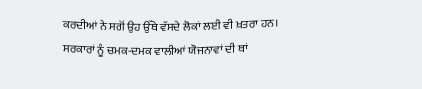ਕਰਦੀਆਂ ਨੇ ਸਗੋਂ ਉਹ ਉੱਥੇ ਵੱਸਦੇ ਲੋਕਾਂ ਲਈ ਵੀ ਖ਼ਤਰਾ ਹਨ। ਸਰਕਾਰਾਂ ਨੂੰ ਚਮਕ-ਦਮਕ ਵਾਲੀਆਂ ਯੋਜਨਾਵਾਂ ਦੀ ਥਾਂ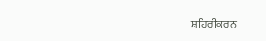ਸ਼ਹਿਰੀਕਰਨ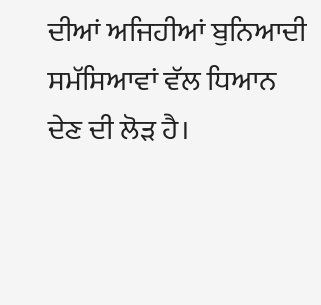ਦੀਆਂ ਅਜਿਹੀਆਂ ਬੁਨਿਆਦੀ ਸਮੱਸਿਆਵਾਂ ਵੱਲ ਧਿਆਨ ਦੇਣ ਦੀ ਲੋੜ ਹੈ।